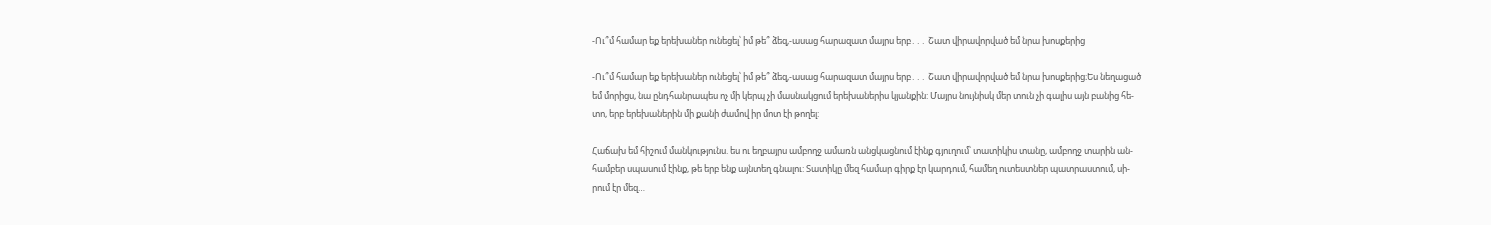-Ու՞մ համար եք երեխաներ ունեցել՝ իմ թե՞ ձեզ,-ասաց հարազատ մայրս երբ․․․ Շատ վիրավորված եմ նրա խոսքերից

-Ու՞մ համար եք երեխաներ ունեցել՝ իմ թե՞ ձեզ,-ասաց հարազատ մայրս երբ․․․ Շատ վիրավորված եմ նրա խոսքերից։Ես նեղացած
եմ մորիցս, նա ընդհանրապես ոչ մի կերպ չի մասնակցում երեխաներիս կյանքին: Մայրս նույնիսկ մեր տուն չի գալիս այն բանից հե-
տո, երբ երեխաներին մի քանի ժամով իր մոտ էի թողել:

Հաճախ եմ հիշում մանկությունս. ես ու եղբայրս ամբողջ ամառն անցկացնում էինք գյուղում՝ տատիկիս տանը, ամբողջ տարին ան-
համբեր սպասում էինք, թե երբ ենք այնտեղ գնալու: Տատիկը մեզ համար գիրք էր կարդում, համեղ ուտեստներ պատրաստում, սի-
րում էր մեզ…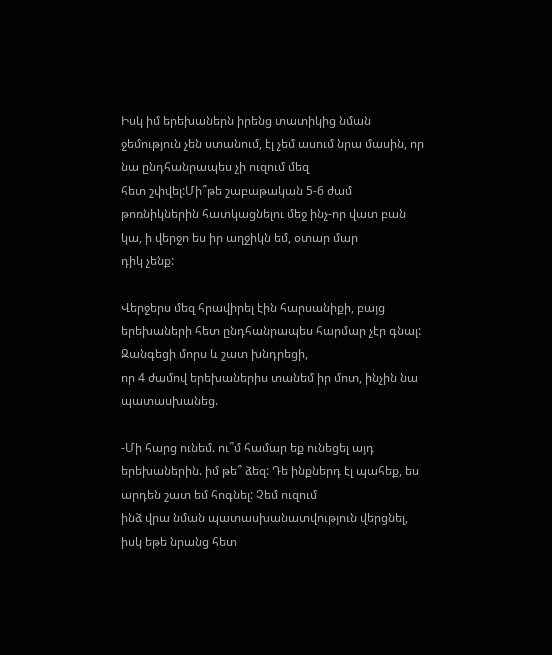Իսկ իմ երեխաներն իրենց տատիկից նման ջեմություն չեն ստանում, էլ չեմ ասում նրա մասին, որ նա ընդհանրապես չի ուզում մեզ
հետ շփվել:Մի՞թե շաբաթական 5-6 ժամ թոռնիկներին հատկացնելու մեջ ինչ-որ վատ բան կա, ի վերջո ես իր աղջիկն եմ, օտար մար
դիկ չենք:

Վերջերս մեզ հրավիրել էին հարսանիքի, բայց երեխաների հետ ընդհանրապես հարմար չէր գնալ: Զանգեցի մորս և շատ խնդրեցի,
որ 4 ժամով երեխաներիս տանեմ իր մոտ, ինչին նա պատասխանեց.

-Մի հարց ունեմ. ու՞մ համար եք ունեցել այդ երեխաներին. իմ թե՞ ձեզ: Դե ինքներդ էլ պահեք, ես արդեն շատ եմ հոգնել: Չեմ ուզում
ինձ վրա նման պատասխանատվություն վերցնել, իսկ եթե նրանց հետ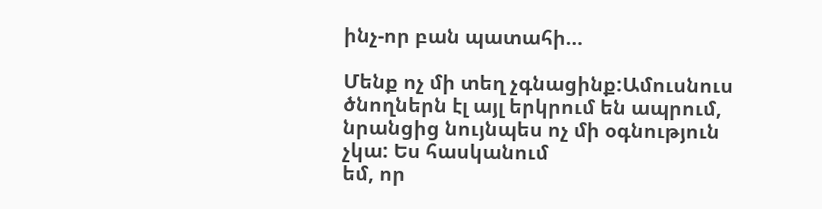ինչ-որ բան պատահի…

Մենք ոչ մի տեղ չգնացինք:Ամուսնուս ծնողներն էլ այլ երկրում են ապրում, նրանցից նույնպես ոչ մի օգնություն չկա: Ես հասկանում
եմ, որ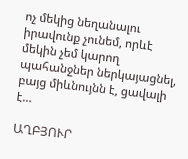ոչ մեկից նեղանալու իրավունք չունեմ, որևէ մեկին չեմ կարող պահանջներ ներկայացնել, բայց միևնույնն է, ցավալի է…

ԱՂԲՅՈՒՐ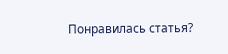Понравилась статья?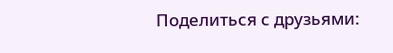Поделиться с друзьями: